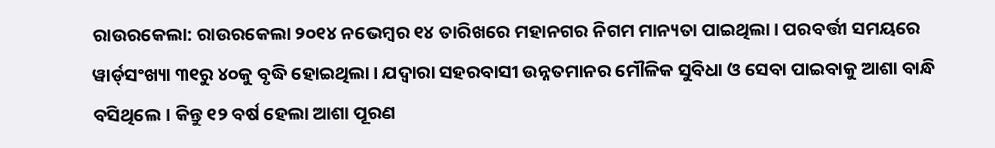ରାଉରକେଲା: ରାଉରକେଲା ୨୦୧୪ ନଭେମ୍ବର ୧୪ ତାରିଖରେ ମହାନଗର ନିଗମ ମାନ୍ୟତା ପାଇଥିଲା। ପରବର୍ତ୍ତୀ ସମୟରେ ୱାର୍ଡ୍‌ସଂଖ୍ୟା ୩୧ରୁ ୪୦କୁ ବୃଦ୍ଧି ହୋଇଥିଲା। ଯଦ୍ବାରା ସହରବାସୀ ଉନ୍ନତମାନର ମୌଳିକ ସୁବିଧା ଓ ସେବା ପାଇବାକୁ ଆଶା ବାନ୍ଧି ବସିଥିଲେ। କିନ୍ତୁ ୧୨ ବର୍ଷ ହେଲା ଆଶା ପୂରଣ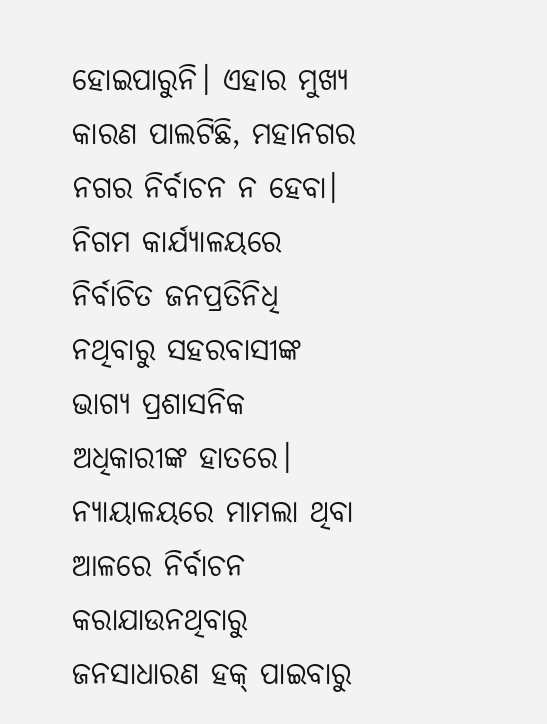ହୋଇପାରୁନି। ଏହାର ମୁଖ୍ୟ କାରଣ ପାଲଟିଛି, ମହାନଗର ନଗର ନିର୍ବାଚନ ନ ହେବା। ନିଗମ କାର୍ଯ୍ୟାଳୟରେ ନିର୍ବାଚିତ ଜନପ୍ରତିନିଧି ନଥିବାରୁ ସହରବାସୀଙ୍କ ଭାଗ୍ୟ ପ୍ରଶାସନିକ ଅଧିକାରୀଙ୍କ ହାତରେ। ନ୍ୟାୟାଳୟରେ ମାମଲା ଥିବା ଆଳରେ ନିର୍ବାଚନ କରାଯାଉନଥିବାରୁ ଜନସାଧାରଣ ହକ୍‌ ପାଇବାରୁ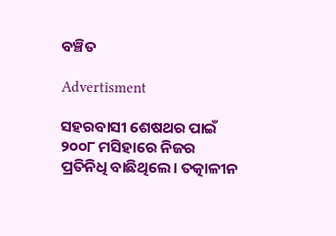ବଞ୍ଚିତ

Advertisment

ସହରବାସୀ ଶେଷଥର ପାଇଁ ୨୦୦୮ ମସିହାରେ ନିଜର ପ୍ରତିନିଧି ବାଛିଥିଲେ। ତତ୍କାଳୀନ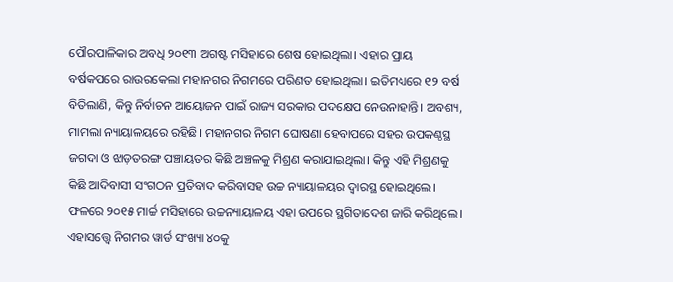ପୌରପାଳିକାର ଅବଧି ୨୦୧୩ ଅଗଷ୍ଟ ମସିହାରେ ଶେଷ ହୋଇଥିଲା। ଏହାର ପ୍ରାୟ ବର୍ଷକପରେ ରାଉରକେଲା ମହାନଗର ନିଗମରେ ପରିଣତ ହୋଇଥିଲା। ଇତିମଧ୍ୟରେ ୧୨ ବର୍ଷ ବିତିଲାଣି, କିନ୍ତୁ ନିର୍ବାଚନ ଆୟୋଜନ ପାଇଁ ରାଜ୍ୟ ସରକାର ପଦକ୍ଷେପ ନେଉନାହାନ୍ତି। ଅବଶ୍ୟ, ମାମଲା ନ୍ୟାୟାଳୟରେ ରହିଛି। ମହାନଗର ନିଗମ ଘୋଷଣା ହେବାପରେ ସହର ଉପକଣ୍ଠସ୍ଥ ଜଗଦା ଓ ଝାଡ଼ତରଙ୍ଗ ପଞ୍ଚାୟତର କିଛି ଅଞ୍ଚଳକୁ ମିଶ୍ରଣ କରାଯାଇଥିଲା। କିନ୍ତୁ ଏହି ମିଶ୍ରଣକୁ କିଛି ଆଦିବାସୀ ସଂଗଠନ ପ୍ରତିବାଦ କରିବାସହ ଉଚ୍ଚ ନ୍ୟାୟାଳୟର ଦ୍ବାରସ୍ଥ ହୋଇଥିଲେ। ଫଳରେ ୨୦୧୫ ମାର୍ଚ୍ଚ ମସିହାରେ ଉଚ୍ଚନ୍ୟାୟାଳୟ ଏହା ଉପରେ ସ୍ଥଗିତାଦେଶ ଜାରି କରିଥି‌ଲେ। ଏହାସତ୍ତ୍ବେ ନିଗମର ୱାର୍ଡ ସଂଖ୍ୟା ୪୦କୁ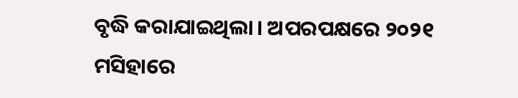ବୃଦ୍ଧି କରାଯାଇଥିଲା। ଅପରପକ୍ଷରେ ୨୦୨୧ ମସିହାରେ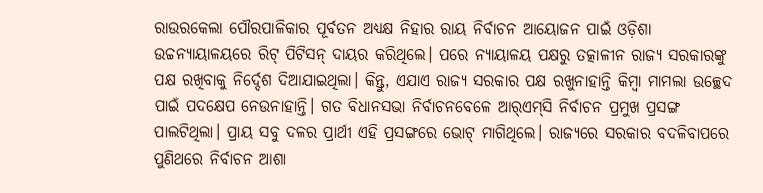ରାଉରକେଲା ପୌରପାଳିକାର ପୂର୍ବତନ ଅଧ୍ୟକ୍ଷ ନିହାର ରାୟ ନିର୍ବାଚନ ଆୟୋଜନ ପାଇଁ ଓଡ଼ିଶା ଉଚ୍ଚନ୍ୟାୟାଳୟରେ ରିଟ୍ ପିଟିସନ୍ ଦାୟର କରିଥିଲେ। ପରେ ନ୍ୟାୟାଳୟ ପକ୍ଷରୁ ତତ୍କାଳୀନ ରାଜ୍ୟ ସରକାରଙ୍କୁ ପକ୍ଷ ରଖିବାକୁ ନିର୍ଦ୍ଦେଶ ଦିଆଯାଇଥିଲା। କିନ୍ତୁ, ଏଯାଏ ରାଜ୍ୟ ସରକାର ପକ୍ଷ ରଖୁନାହାନ୍ତି କିମ୍ବା ମାମଲା ଉଚ୍ଛେଦ ପାଇଁ ପଦକ୍ଷେପ ନେଉନାହାନ୍ତି। ଗତ ବିଧାନସଭା ନିର୍ବାଚନବେଳେ ଆର୍‌ଏମ୍‌ସି ନିର୍ବାଚନ ପ୍ରମୁଖ ପ୍ରସଙ୍ଗ ପାଲଟିଥିଲା। ପ୍ରାୟ ସବୁ ଦଳର ପ୍ରାର୍ଥୀ ଏହି ପ୍ରସଙ୍ଗରେ ଭୋଟ୍‌ ମାଗିଥିଲେ। ରାଜ୍ୟରେ ସରକାର ବଦଳିବାପରେ ପୁଣିଥରେ ନିର୍ବାଚନ ଆଶା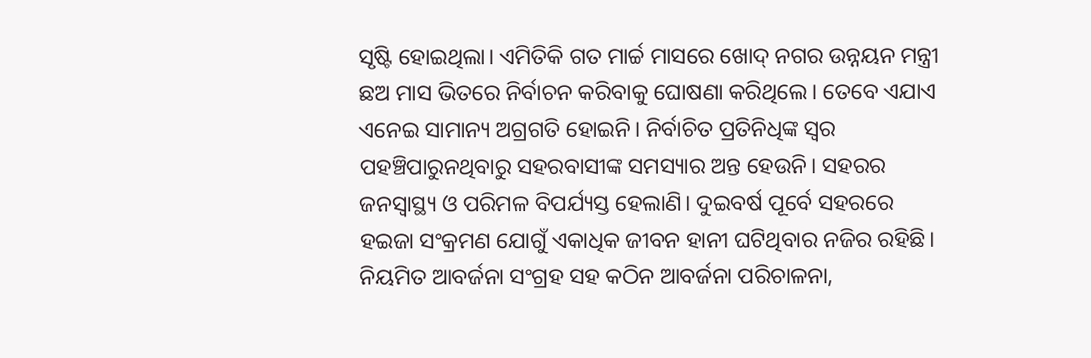ସୃଷ୍ଟି ହୋଇଥିଲା। ଏମିତିକି ଗତ ମାର୍ଚ୍ଚ ମାସରେ ଖୋଦ୍‌ ନଗର ଉନ୍ନୟନ ମନ୍ତ୍ରୀ ଛଅ ମାସ ଭିତରେ ନିର୍ବାଚନ କରିବାକୁ ଘୋଷଣା କରିଥିଲେ। ତେବେ ଏଯାଏ ଏନେଇ ସାମାନ୍ୟ ଅଗ୍ରଗତି ହୋଇନି। ନିର୍ବାଚିତ ପ୍ରତିନିଧିଙ୍କ ସ୍ବର ପହଞ୍ଚିପାରୁନଥିବାରୁ ସହରବାସୀଙ୍କ ସମସ୍ୟାର ଅନ୍ତ ହେଉନି। ସହରର ଜନସ୍ୱାସ୍ଥ୍ୟ ଓ ପରିମଳ ବିପର୍ଯ୍ୟସ୍ତ ହେଲାଣି। ଦୁଇବର୍ଷ ପୂର୍ବେ ସହରରେ ହଇଜା ସଂକ୍ରମଣ ଯୋଗୁଁ ଏକାଧିକ ଜୀବନ ହାନୀ ଘଟିଥିବାର ନଜିର ରହିଛି। ନିୟମିତ ଆବର୍ଜନା ସଂଗ୍ରହ ସହ କଠିନ ଆବର୍ଜନା ପରିଚାଳନା,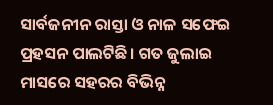ସାର୍ବଜନୀନ ରାସ୍ତା ଓ ନାଳ ସଫେଇ ପ୍ରହସନ ପାଲଟିଛି। ଗତ ଜୁଲାଇ ମାସରେ ସହରର ବିଭିନ୍ନ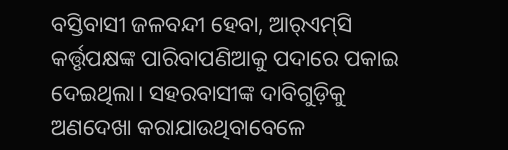ବସ୍ତିବାସୀ ଜଳବନ୍ଦୀ ହେବା, ଆର୍‌ଏମ୍‌ସି କର୍ତ୍ତୃପକ୍ଷଙ୍କ ପାରିବାପଣିଆକୁ ପଦାରେ ପକାଇ ଦେଇଥିଲା। ସହରବାସୀଙ୍କ ଦାବିଗୁଡ଼ିକୁ ଅଣଦେଖା କରାଯାଉଥିବାବେଳେ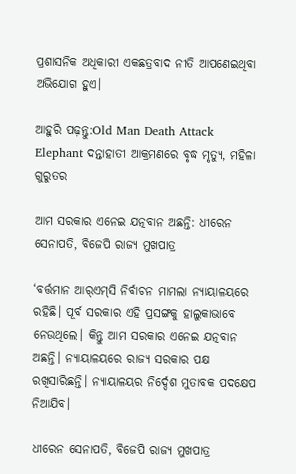ପ୍ରଶାସନିକ ଅଧିକାରୀ ଏକଛତ୍ରବାଦ ନୀତି ଆପଣେଇଥିବା ଅଭିଯୋଗ ହୁଏ।

ଆହୁରି ପଢ଼ନ୍ତୁ:Old Man Death Attack Elephant ଦନ୍ତାହାତୀ ଆକ୍ରମଣରେ ବୃଦ୍ଧ ମୃତ୍ୟୁ, ମହିଳା ଗୁରୁତର

ଆମ ସରକାର ଏନେଇ ଯତ୍ନବାନ ଅଛନ୍ତି: ଧୀରେନ ସେନାପତି, ବିଜେପି ରାଜ୍ୟ ମୁଖପାତ୍ର

‘ବର୍ତ୍ତମାନ ଆର୍‌ଏମ୍‌ସି ନିର୍ବାଚନ ମାମଲା ନ୍ୟାୟାଳୟରେ ରହିଛି। ପୂର୍ବ ସରକାର ଏହି ପ୍ରସଙ୍ଗକୁ ହାଲୁକାଭାବେ ନେଉଥିଲେ। କିନ୍ତୁ ଆମ ସରକାର ଏନେଇ ଯତ୍ନବାନ ଅଛନ୍ତି। ନ୍ୟାୟାଳୟରେ ରାଜ୍ୟ ସରକାର ପକ୍ଷ ରଖିସାରିଛନ୍ତି। ନ୍ୟାୟାଳୟର ନିର୍ଦ୍ଦେଶ ମୁତାବକ ପଦକ୍ଷେପ ନିଆଯିବ।

ଧୀରେନ ସେନାପତି, ବିଜେପି ରାଜ୍ୟ ମୁଖପାତ୍ର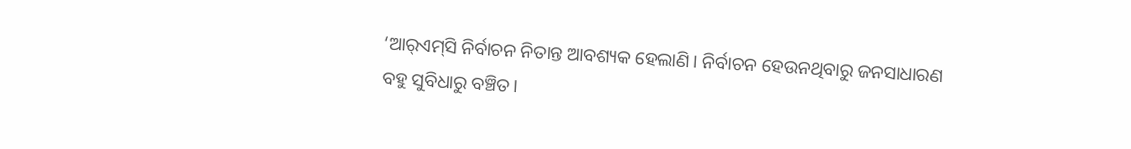‘ଆର୍‌ଏମ୍‌ସି ନିର୍ବାଚନ ନିତାନ୍ତ ଆବଶ୍ୟକ ହେଲାଣି। ନିର୍ବାଚନ ହେଉନଥିବାରୁ ଜନସାଧାରଣ ବହୁ ସୁବିଧାରୁ ବଞ୍ଚିତ।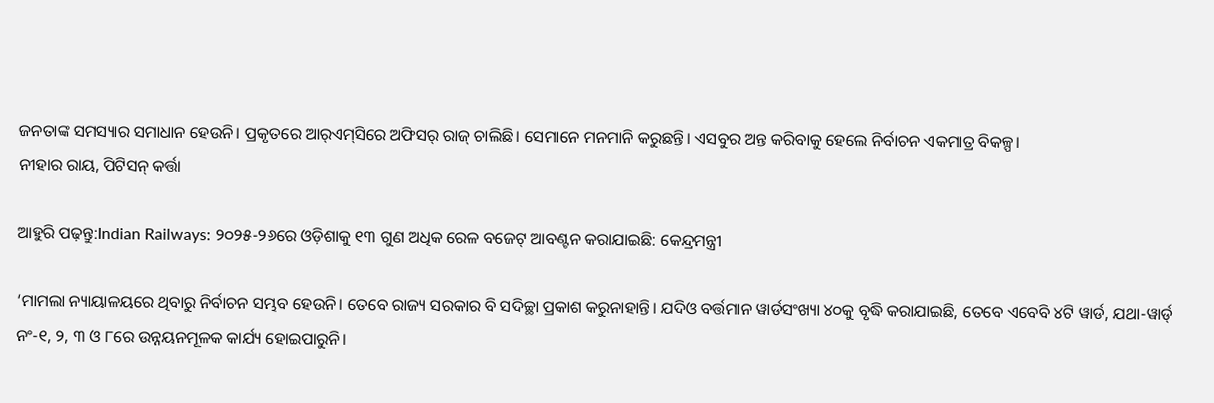ଜନତାଙ୍କ ସମସ୍ୟାର ସମାଧାନ ହେଉନି। ପ୍ରକୃତରେ ଆର୍‌ଏମ୍‌ସିରେ ଅଫିସର୍‌ ରାଜ୍‌ ଚାଲିଛି। ସେମାନେ ମନମାନି କରୁଛନ୍ତି। ଏସବୁର ଅନ୍ତ କରିବାକୁ ହେଲେ ନିର୍ବାଚନ ଏକମାତ୍ର ବିକଳ୍ପ।
ନୀହାର ରାୟ, ପିଟିସନ୍‌ କର୍ତ୍ତା

ଆହୁରି ପଢ଼ନ୍ତୁ:Indian Railways: ୨୦୨୫-୨୬ରେ ଓଡ଼ିଶାକୁ ୧୩ ଗୁଣ ଅଧିକ ରେଳ ବଜେଟ୍ ଆବଣ୍ଟନ କରାଯାଇଛି: କେନ୍ଦ୍ରମନ୍ତ୍ରୀ

‘ମାମଲା ନ୍ୟାୟାଳୟରେ ଥିବାରୁ ନିର୍ବାଚନ ସମ୍ଭବ ହେଉନି। ତେବେ ରାଜ୍ୟ ସରକାର ବି ସଦିଚ୍ଛା ପ୍ରକାଶ କରୁନାହାନ୍ତି। ଯଦିଓ ବର୍ତ୍ତମାନ ୱାର୍ଡସଂଖ୍ୟା ୪୦କୁ ବୃଦ୍ଧି କରାଯାଇଛି, ତେବେ ଏବେବି ୪ଟି ୱାର୍ଡ, ଯଥା-ୱାର୍ଡ୍‌ ନଂ-୧, ୨, ୩ ଓ ୮ରେ ଉନ୍ନୟନମୂଳକ କାର୍ଯ୍ୟ ହୋଇପାରୁନି।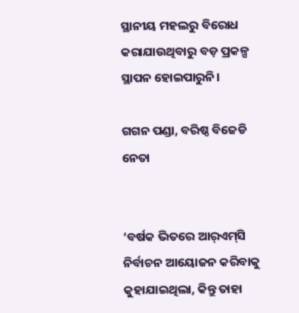ସ୍ଥାନୀୟ ମହଲରୁ ବିରୋଧ କରାଯାଉଥିବାରୁ ବଡ଼ ପ୍ରକଳ୍ପ ସ୍ଥାପନ ହୋଇପାରୁନି।

ଗଗନ ପଣ୍ଡା, ବରିଷ୍ଠ ବିଜେଡି ନେତା


‘ବର୍ଷକ ଭିତରେ ଆର୍‌ଏମ୍‌ସି ନିର୍ବାଚନ ଆୟୋଜନ କରିବାକୁ କୁହାଯାଇଥିଲା, କିନ୍ତୁ ତାହା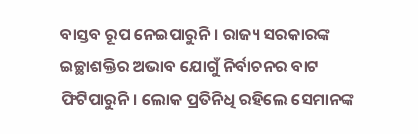ବାସ୍ତବ ରୂପ ନେଇପାରୁନି। ରାଜ୍ୟ ସରକାରଙ୍କ ଇଚ୍ଛାଶକ୍ତିର ଅଭାବ ଯୋଗୁଁ ନିର୍ବାଚନର ବାଟ ଫିଟିପାରୁନି। ଲୋକ ପ୍ରତିନିଧି ରହିଲେ ସେମାନଙ୍କ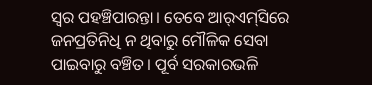ସ୍ବର ପହଞ୍ଚିପାରନ୍ତା। ତେବେ ଆର୍‌ଏମ୍‌ସିରେ ଜନପ୍ରତିନିଧି ନ ଥିବାରୁ ମୌଳିକ ସେବା ପାଇବାରୁ ବଞ୍ଚିତ। ପୂର୍ବ ସରକାରଭଳି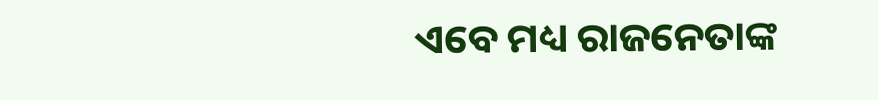ଏବେ ମଧ୍ୟ ରାଜନେତାଙ୍କ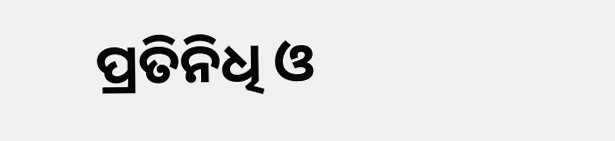ପ୍ରତିନିଧି ଓ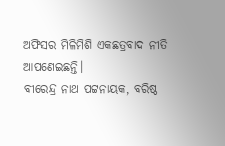ଅଫିସର ମିଳିମିଶି ଏକଛତ୍ରବାଦ ନୀତି ଆପଣେଇଛନ୍ତି।
ବୀରେନ୍ଦ୍ର ନାଥ ପଟ୍ଟନାୟକ, ବରିଷ୍ଠ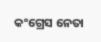କଂଗ୍ରେସ ନେତା